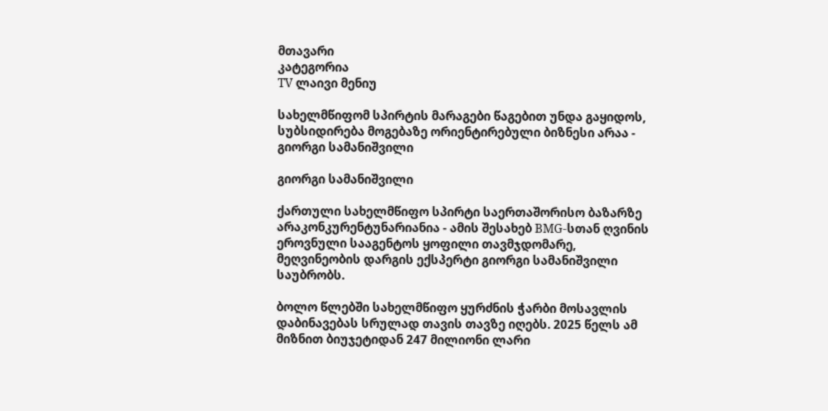მთავარი
კატეგორია
TV ლაივი მენიუ

სახელმწიფომ სპირტის მარაგები წაგებით უნდა გაყიდოს, სუბსიდირება მოგებაზე ორიენტირებული ბიზნესი არაა - გიორგი სამანიშვილი

გიორგი სამანიშვილი

ქართული სახელმწიფო სპირტი საერთაშორისო ბაზარზე არაკონკურენტუნარიანია - ამის შესახებ BMG-სთან ღვინის ეროვნული სააგენტოს ყოფილი თავმჯდომარე, მეღვინეობის დარგის ექსპერტი გიორგი სამანიშვილი საუბრობს.

ბოლო წლებში სახელმწიფო ყურძნის ჭარბი მოსავლის დაბინავებას სრულად თავის თავზე იღებს. 2025 წელს ამ მიზნით ბიუჯეტიდან 247 მილიონი ლარი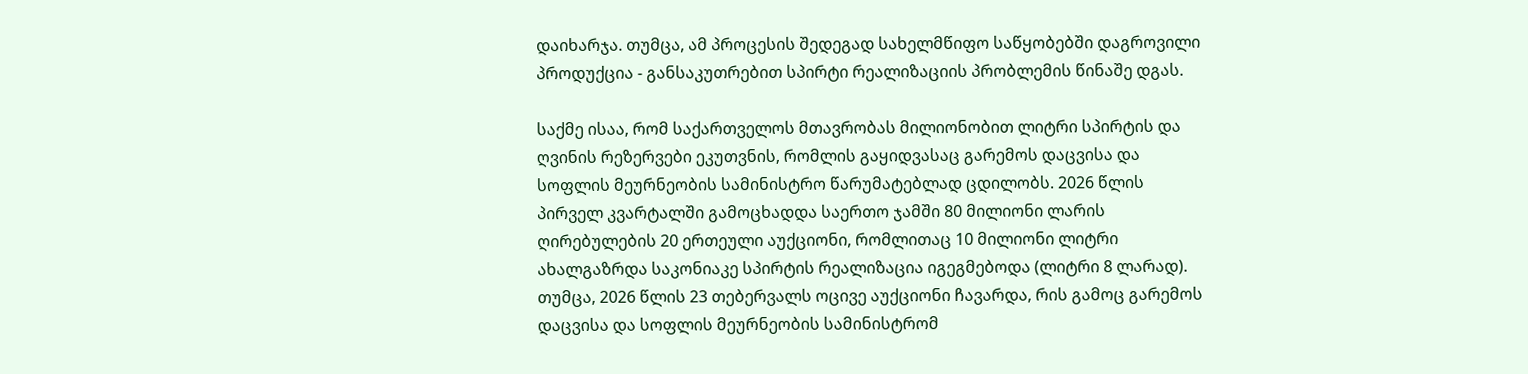დაიხარჯა. თუმცა, ამ პროცესის შედეგად სახელმწიფო საწყობებში დაგროვილი პროდუქცია - განსაკუთრებით სპირტი რეალიზაციის პრობლემის წინაშე დგას.

საქმე ისაა, რომ საქართველოს მთავრობას მილიონობით ლიტრი სპირტის და ღვინის რეზერვები ეკუთვნის, რომლის გაყიდვასაც გარემოს დაცვისა და სოფლის მეურნეობის სამინისტრო წარუმატებლად ცდილობს. 2026 წლის პირველ კვარტალში გამოცხადდა საერთო ჯამში 80 მილიონი ლარის ღირებულების 20 ერთეული აუქციონი, რომლითაც 10 მილიონი ლიტრი ახალგაზრდა საკონიაკე სპირტის რეალიზაცია იგეგმებოდა (ლიტრი 8 ლარად). თუმცა, 2026 წლის 23 თებერვალს ოცივე აუქციონი ჩავარდა, რის გამოც გარემოს დაცვისა და სოფლის მეურნეობის სამინისტრომ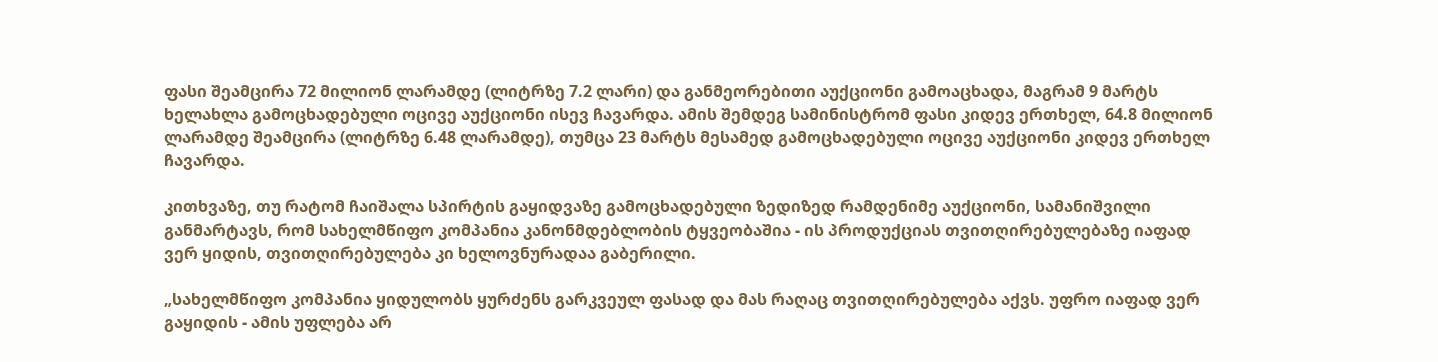ფასი შეამცირა 72 მილიონ ლარამდე (ლიტრზე 7.2 ლარი) და განმეორებითი აუქციონი გამოაცხადა, მაგრამ 9 მარტს ხელახლა გამოცხადებული ოცივე აუქციონი ისევ ჩავარდა. ამის შემდეგ სამინისტრომ ფასი კიდევ ერთხელ, 64.8 მილიონ ლარამდე შეამცირა (ლიტრზე 6.48 ლარამდე), თუმცა 23 მარტს მესამედ გამოცხადებული ოცივე აუქციონი კიდევ ერთხელ ჩავარდა.

კითხვაზე, თუ რატომ ჩაიშალა სპირტის გაყიდვაზე გამოცხადებული ზედიზედ რამდენიმე აუქციონი, სამანიშვილი განმარტავს, რომ სახელმწიფო კომპანია კანონმდებლობის ტყვეობაშია - ის პროდუქციას თვითღირებულებაზე იაფად ვერ ყიდის, თვითღირებულება კი ხელოვნურადაა გაბერილი.

„სახელმწიფო კომპანია ყიდულობს ყურძენს გარკვეულ ფასად და მას რაღაც თვითღირებულება აქვს. უფრო იაფად ვერ გაყიდის - ამის უფლება არ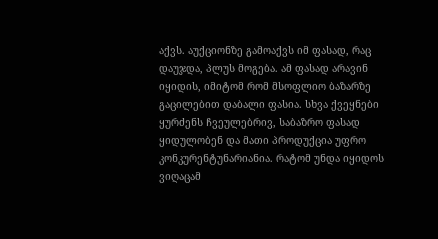აქვს. აუქციონზე გამოაქვს იმ ფასად, რაც დაუჯდა, პლუს მოგება. ამ ფასად არავინ იყიდის, იმიტომ რომ მსოფლიო ბაზარზე გაცილებით დაბალი ფასია. სხვა ქვეყნები ყურძენს ჩვეულებრივ, საბაზრო ფასად ყიდულობენ და მათი პროდუქცია უფრო კონკურენტუნარიანია. რატომ უნდა იყიდოს ვიღაცამ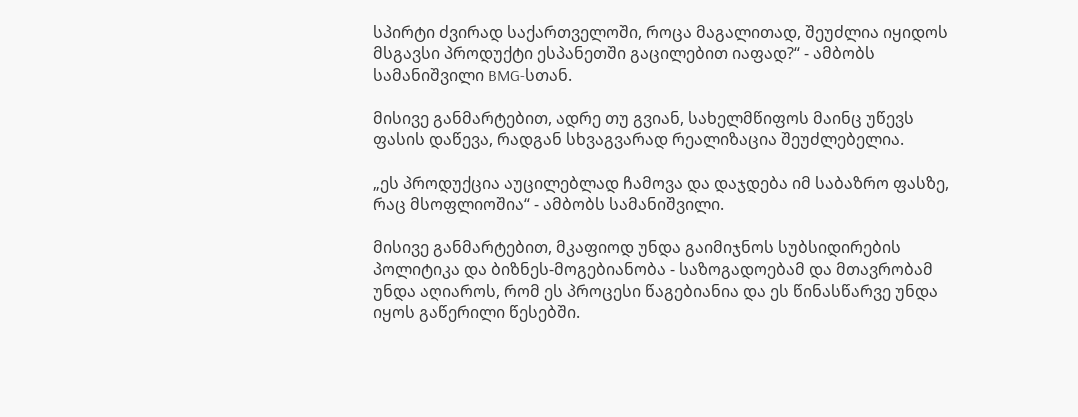სპირტი ძვირად საქართველოში, როცა მაგალითად, შეუძლია იყიდოს მსგავსი პროდუქტი ესპანეთში გაცილებით იაფად?“ - ამბობს სამანიშვილი BMG-სთან.

მისივე განმარტებით, ადრე თუ გვიან, სახელმწიფოს მაინც უწევს ფასის დაწევა, რადგან სხვაგვარად რეალიზაცია შეუძლებელია.

„ეს პროდუქცია აუცილებლად ჩამოვა და დაჯდება იმ საბაზრო ფასზე, რაც მსოფლიოშია“ - ამბობს სამანიშვილი.

მისივე განმარტებით, მკაფიოდ უნდა გაიმიჯნოს სუბსიდირების პოლიტიკა და ბიზნეს-მოგებიანობა - საზოგადოებამ და მთავრობამ უნდა აღიაროს, რომ ეს პროცესი წაგებიანია და ეს წინასწარვე უნდა იყოს გაწერილი წესებში.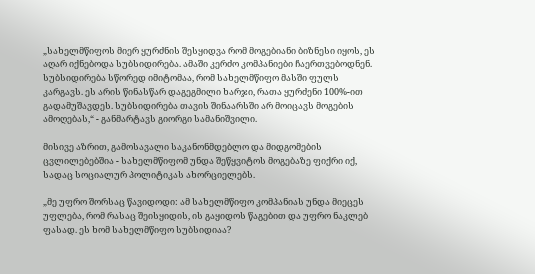„სახელმწიფოს მიერ ყურძნის შესყიდვა რომ მოგებიანი ბიზნესი იყოს, ეს აღარ იქნებოდა სუბსიდირება. ამაში კერძო კომპანიები ჩაერთვებოდნენ. სუბსიდირება სწორედ იმიტომაა, რომ სახელმწიფო მასში ფულს კარგავს. ეს არის წინასწარ დაგეგმილი ხარჯი, რათა ყურძენი 100%-ით გადამუშავდეს. სუბსიდირება თავის შინაარსში არ მოიცავს მოგების ამოღებას,“ - განმარტავს გიორგი სამანიშვილი.

მისივე აზრით, გამოსავალი საკანონმდებლო და მიდგომების ცვლილებებშია - სახელმწიფომ უნდა შეწყვიტოს მოგებაზე ფიქრი იქ, სადაც სოციალურ პოლიტიკას ახორციელებს.

„მე უფრო შორსაც წავიდოდი: ამ სახელმწიფო კომპანიას უნდა მიეცეს უფლება, რომ რასაც შეისყიდის, ის გაყიდოს წაგებით და უფრო ნაკლებ ფასად. ეს ხომ სახელმწიფო სუბსიდიაა?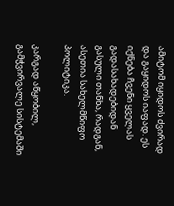ამიტომ იყიდოს ძვირად და გაყიდოს იაფად. ეს იქნება ჩვენი ყველას გადასახადებიდან გასული თანხა, რადგან, ასეთია სახელმწიფო პოლიტიკა.

კარგად აწყობილ, გამჭვირვალე სისტემაში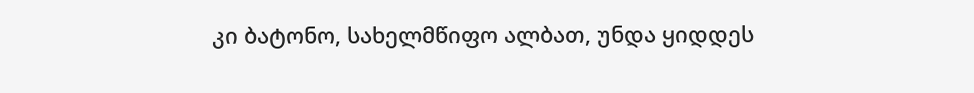კი ბატონო, სახელმწიფო ალბათ, უნდა ყიდდეს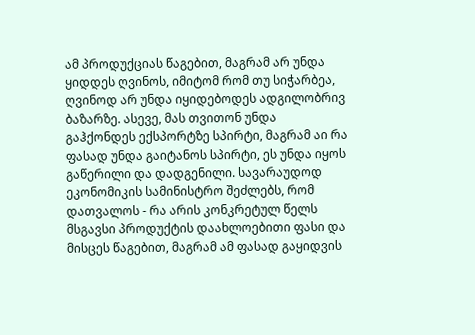ამ პროდუქციას წაგებით, მაგრამ არ უნდა ყიდდეს ღვინოს, იმიტომ რომ თუ სიჭარბეა, ღვინოდ არ უნდა იყიდებოდეს ადგილობრივ ბაზარზე. ასევე, მას თვითონ უნდა გაჰქონდეს ექსპორტზე სპირტი, მაგრამ აი რა ფასად უნდა გაიტანოს სპირტი, ეს უნდა იყოს გაწერილი და დადგენილი. სავარაუდოდ ეკონომიკის სამინისტრო შეძლებს, რომ დათვალოს - რა არის კონკრეტულ წელს მსგავსი პროდუქტის დაახლოებითი ფასი და მისცეს წაგებით, მაგრამ ამ ფასად გაყიდვის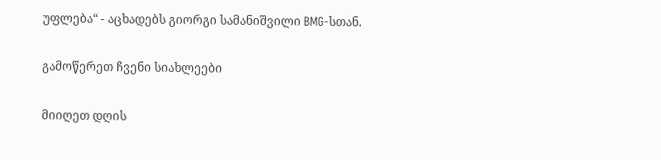უფლება“ - აცხადებს გიორგი სამანიშვილი BMG-სთან.

გამოწერეთ ჩვენი სიახლეები

მიიღეთ დღის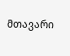მთავარი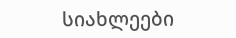სიახლეები